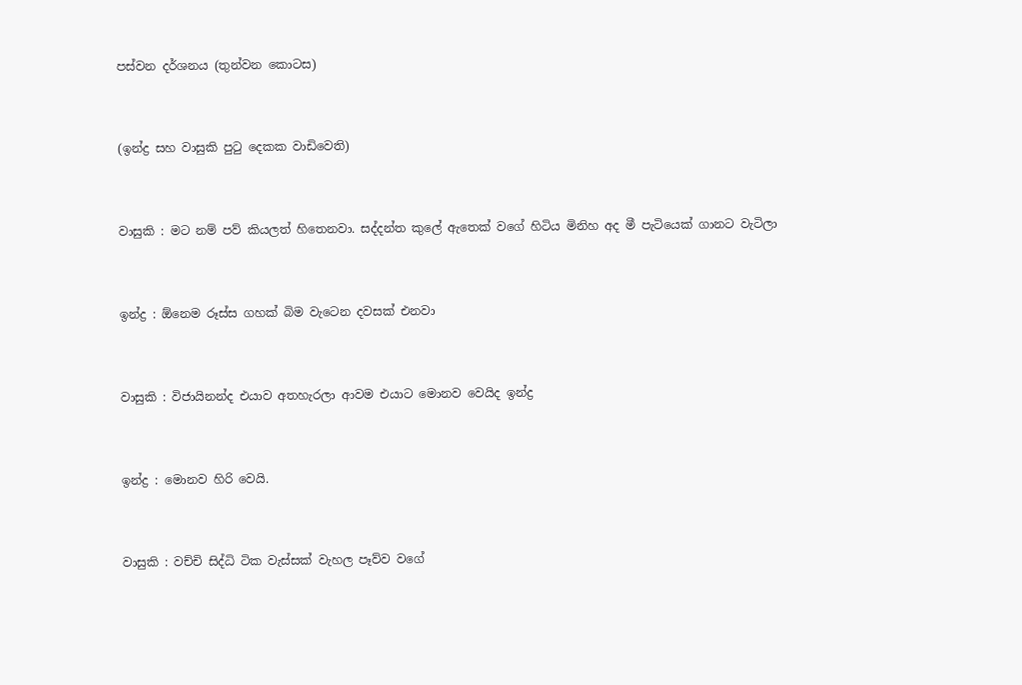පස්වන දර්ශනය (තුන්වන කොටස)


(ඉන්ද්‍ර සහ වාසුකි පුටු දෙකක වාඩිවෙති)


වාසුකි : මට නම් පව් කියලත් හිතෙනවා. සද්දන්ත කුලේ ඇතෙක් වගේ හිටිය මිනිහ අද මී පැටියෙක් ගානට වැටිලා


ඉන්ද්‍ර : ඕනෙම රූස්ස ගහක් බිම වැටෙන දවසක් එනවා


වාසුකි : විජායිනන්ද එයාව අතහැරලා ආවම එයාට මොනව වෙයිද ඉන්ද්‍ර


ඉන්ද්‍ර : මොනව හිරි වෙයි.


වාසුකි : වච්චි සිද්ධි ටික වැස්සක් වැහල පෑව්ව වගේ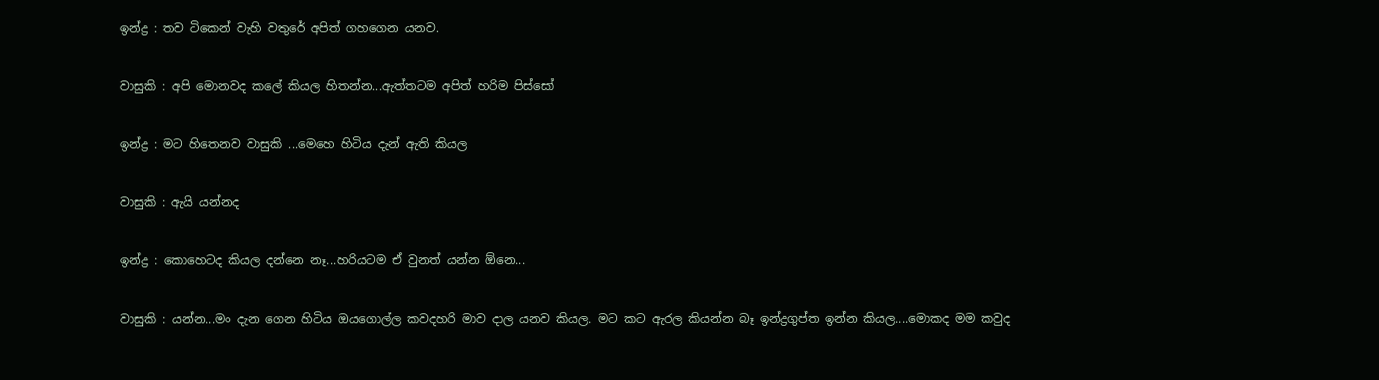ඉන්ද්‍ර : තව ටිකෙන් වැහි වතුරේ අපිත් ගහගෙන යනව.


වාසුකි : අපි මොනවද කලේ කියල හිතන්න...ඇත්තටම අපිත් හරිම පිස්සෝ


ඉන්ද්‍ර : මට හිතෙනව වාසුකි ...මෙහෙ හිටිය දැන් ඇති කියල


වාසුකි : ඇයි යන්නද


ඉන්ද්‍ර : කොහෙටද කියල දන්නෙ නෑ...හරියටම ඒ වුනත් යන්න ඕනෙ...


වාසුකි : යන්න...මං දැන ගෙන හිටිය ඔයගොල්ල කවදහරි මාව දාල යනව කියල. මට කට ඇරල කියන්න බෑ ඉන්ද්‍රගුප්ත ඉන්න කියල....මොකද මම කවුද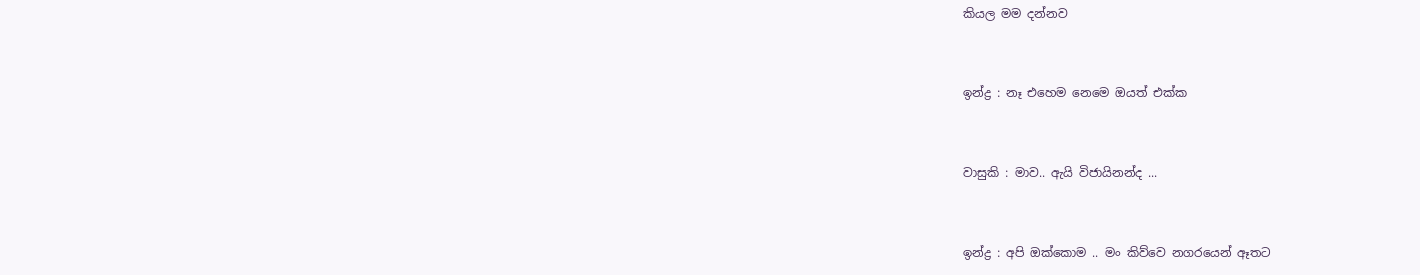කියල මම දන්නව


ඉන්ද්‍ර : නෑ එහෙම නෙමෙ ඔයත් එක්ක


වාසුකි : මාව.. ඇයි විජායිනන්ද ...


ඉන්ද්‍ර : අපි ඔක්කොම .. මං කිව්වෙ නගරයෙන් ඈතට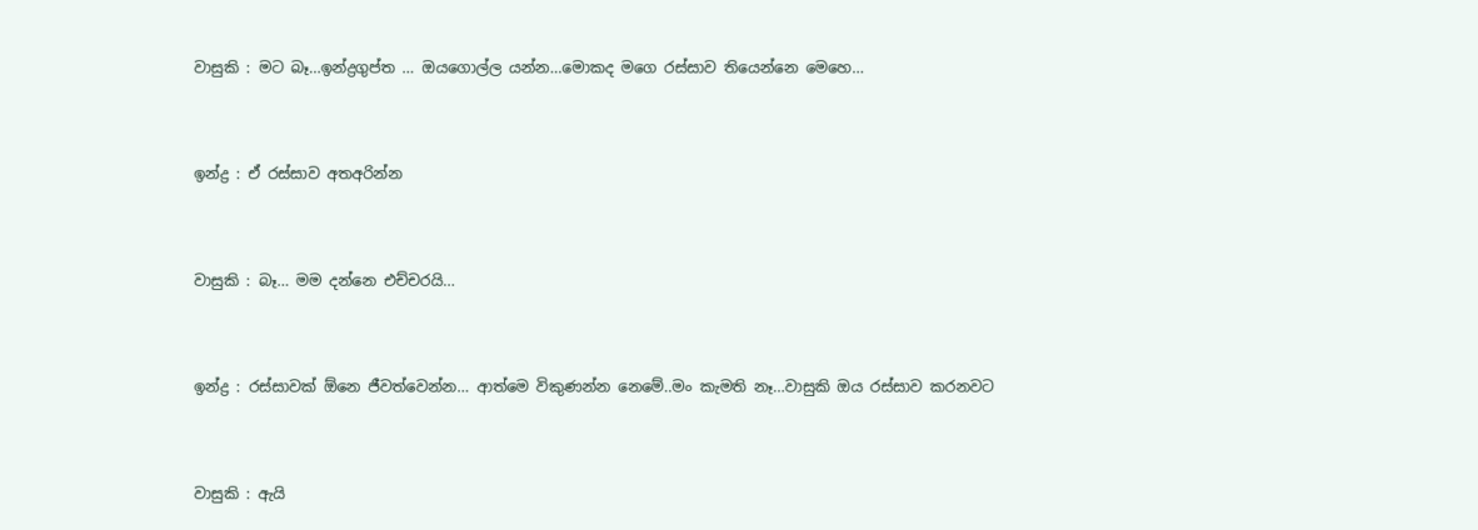වාසුකි : මට බෑ...ඉන්ද්‍රගුප්ත ... ඔයගොල්ල යන්න...මොකද මගෙ රස්සාව තියෙන්නෙ මෙහෙ...


ඉන්ද්‍ර : ඒ රස්සාව අතඅරින්න


වාසුකි : බෑ... මම දන්නෙ එච්චරයි...


ඉන්ද්‍ර : රස්සාවක් ඕනෙ ජීවත්වෙන්න... ආත්මෙ විකුණන්න නෙමේ..මං කැමති නෑ...වාසුකි ඔය රස්සාව කරනවට


වාසුකි : ඇයි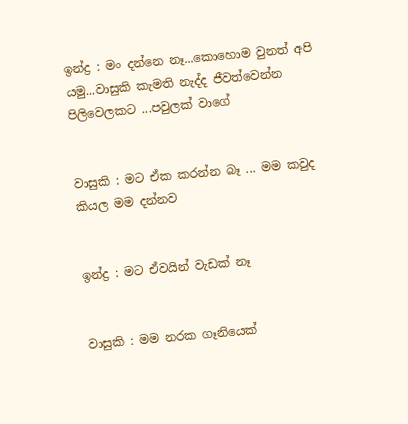ඉන්ද්‍ර : මං දන්නෙ නෑ...කොහොම වුනත් අපි යමු...වාසුකි කැමති නැද්ද ජීවත්වෙන්න පිලිවෙලකට ...පවුලක් වාගේ


වාසුකි : මට ඒක කරන්න බෑ ... මම කවුද කියල මම දන්නව


ඉන්ද්‍ර : මට ඒවයින් වැඩක් නෑ


වාසුකි : මම නරක ගෑනියෙක්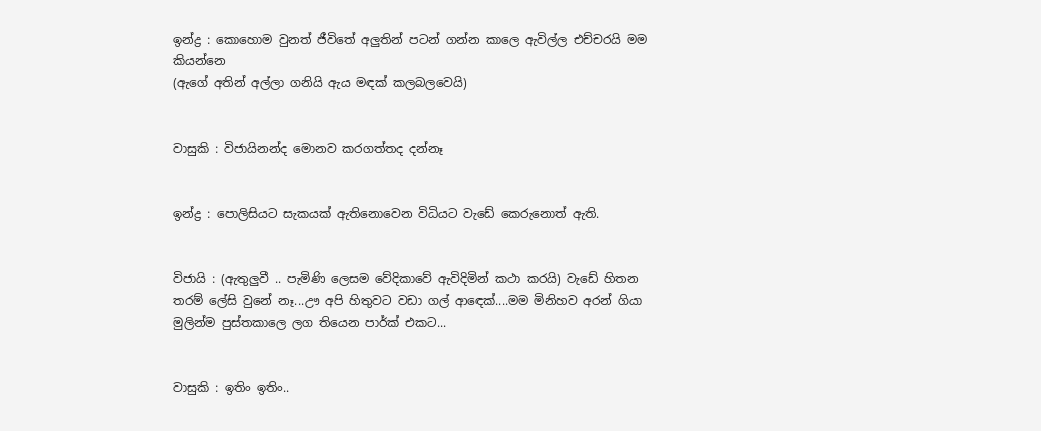ඉන්ද්‍ර : කොහොම වුනත් ජීවිතේ අලුතින් පටන් ගන්න කාලෙ ඇවිල්ල එච්චරයි මම කියන්නෙ
(ඇගේ අතින් අල්ලා ගනියි ඇය මඳක් කලබලවෙයි)


වාසුකි : විජායිනන්ද මොනව කරගත්තද දන්නෑ


ඉන්ද්‍ර : පොලිසියට සැකයක් ඇතිනොවෙන විධියට වැඩේ කෙරුනොත් ඇති.


විජායි : (ඇතුලුවී .. පැමිණි ලෙසම වේදිකාවේ ඇවිදිමින් කථා කරයි) වැඩේ හිතන තරම් ලේසි වුනේ නෑ...ඌ අපි හිතුවට වඩා ගල් ආඳෙක්....මම මිනිහව අරන් ගියා මුලින්ම පුස්තකාලෙ ලග තියෙන පාර්ක් එකට...


වාසුකි : ඉතිං ඉතිං..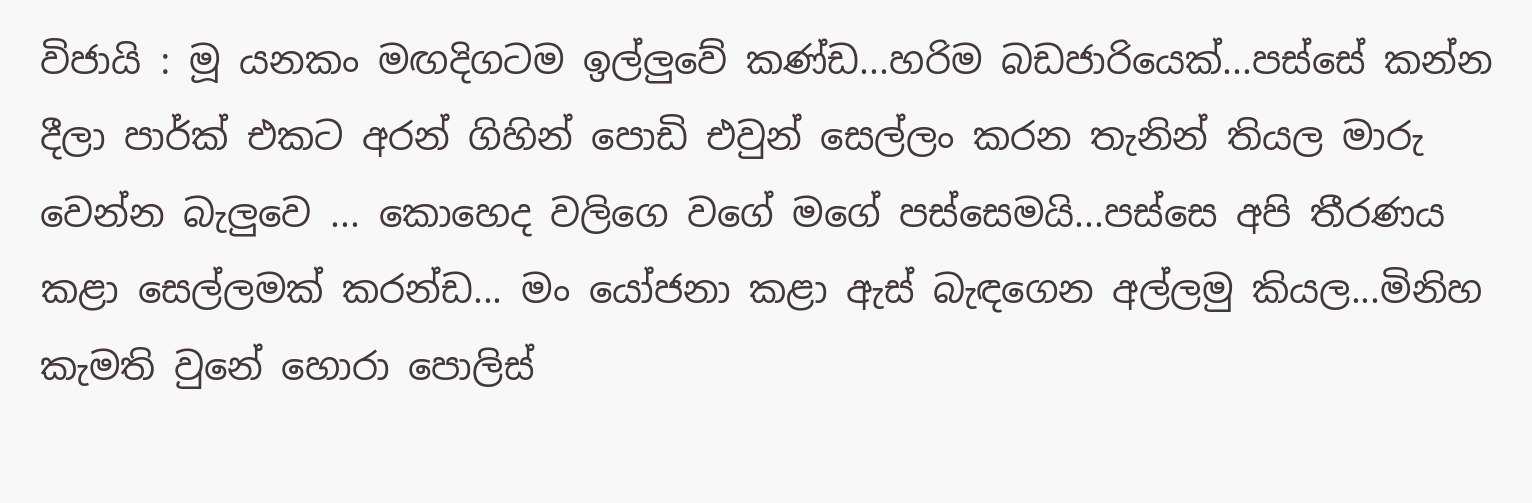විජායි : මූ යනකං මඟදිගටම ඉල්ලුවේ කණ්ඩ...හරිම බඩජාරියෙක්...පස්සේ කන්න දීලා පාර්ක් එකට අරන් ගිහින් පොඩි එවුන් සෙල්ලං කරන තැනින් තියල මාරු වෙන්න බැලුවෙ ... කොහෙද වලිගෙ වගේ මගේ පස්සෙමයි...පස්සෙ අපි තීරණය කළා සෙල්ලමක් කරන්ඩ... මං යෝජනා කළා ඇස් බැඳගෙන අල්ලමු කියල...මිනිහ කැමති වුනේ හොරා පොලිස්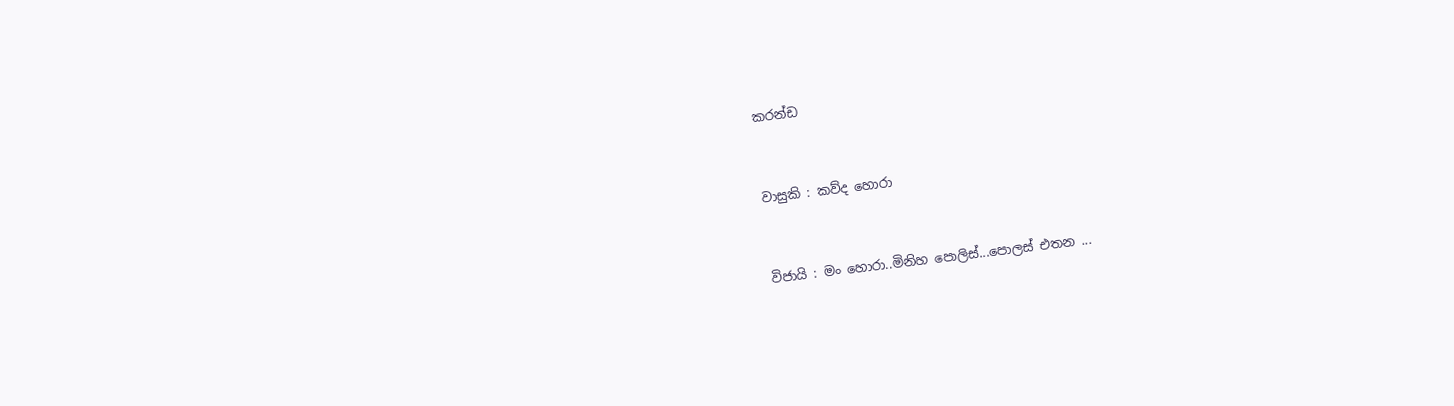කරන්ඩ


වාසුකි : කව්ද හොරා


විජායි : මං හොරා..මිනිහ පොලිස්...පොලස් එතන ...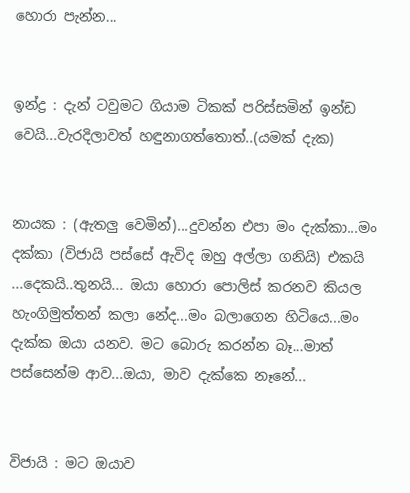හොරා පැන්න...


ඉන්ද්‍ර : දැන් ටවුමට ගියාම ටිකක් පරිස්සමින් ඉන්ඩ වෙයි...වැරදිලාවත් හඳුනාගත්තොත්..(යමක් දැක)


නායක : (ඇත‍ලු වෙමින්)...දුවන්න එපා මං දැක්කා...මං දක්කා (විජායි පස්සේ ඇවිද ඔහු අල්ලා ගනියි) එකයි ...දෙකයි..තුනයි... ඔයා හොරා පොලිස් කරනව කියල හැංගිමුත්තන් කලා නේද...මං බලාගෙන හිටියෙ...මං දැක්ක ඔයා යනව. මට බොරු කරන්න බෑ...මාත් පස්සෙන්ම ආව...ඔයා, මාව දැක්කෙ නෑනේ...


විජායි : මට ඔයාව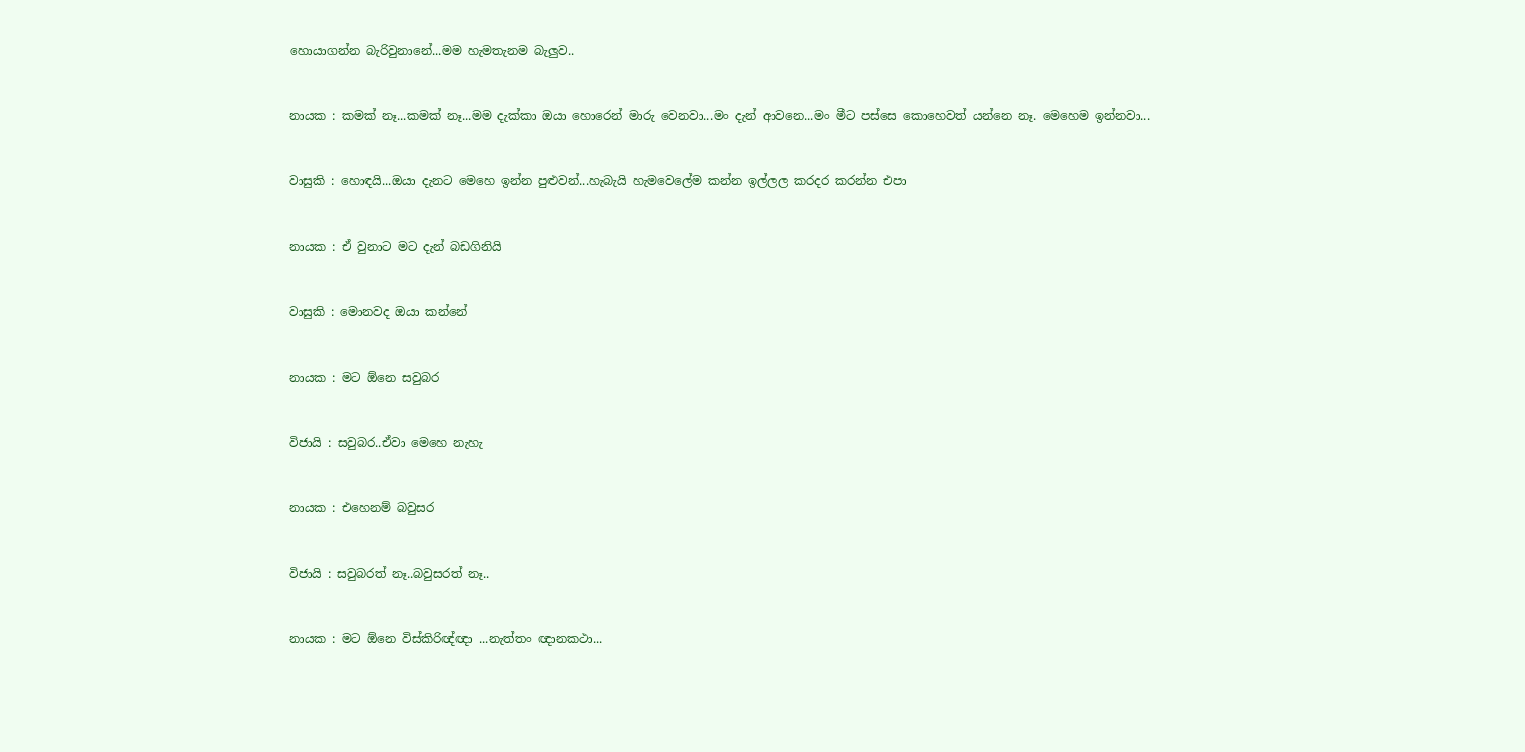හොයාගන්න බැරිවුනානේ...මම හැමතැනම බැලුව..


නායක : කමක් නෑ...කමක් නෑ...මම දැක්කා ඔයා හොරෙන් මාරු වෙනවා...මං දැන් ආවනෙ...මං මීට පස්සෙ කොහෙවත් යන්නෙ නෑ. මෙහෙම ඉන්නවා...


වාසුකි : හොඳයි...ඔයා දැනට මෙහෙ ඉන්න පුළුවන්...හැබැයි හැමවෙලේම කන්න ඉල්ලල කරදර කරන්න එපා


නායක : ඒ වුනාට මට දැන් බඩගිනියි


වාසුකි : මොනවද ඔයා කන්නේ


නායක : මට ඕනෙ සවුබර


විජායි : සවුබර..ඒවා මෙහෙ නැහැ


නායක : එහෙනම් බවුසර


විජායි : සවුබරත් නෑ..බවුසරත් නෑ..


නායක : මට ඕනෙ විස්කිරිඥ්ඥා ...නැත්තං ඥානකථා...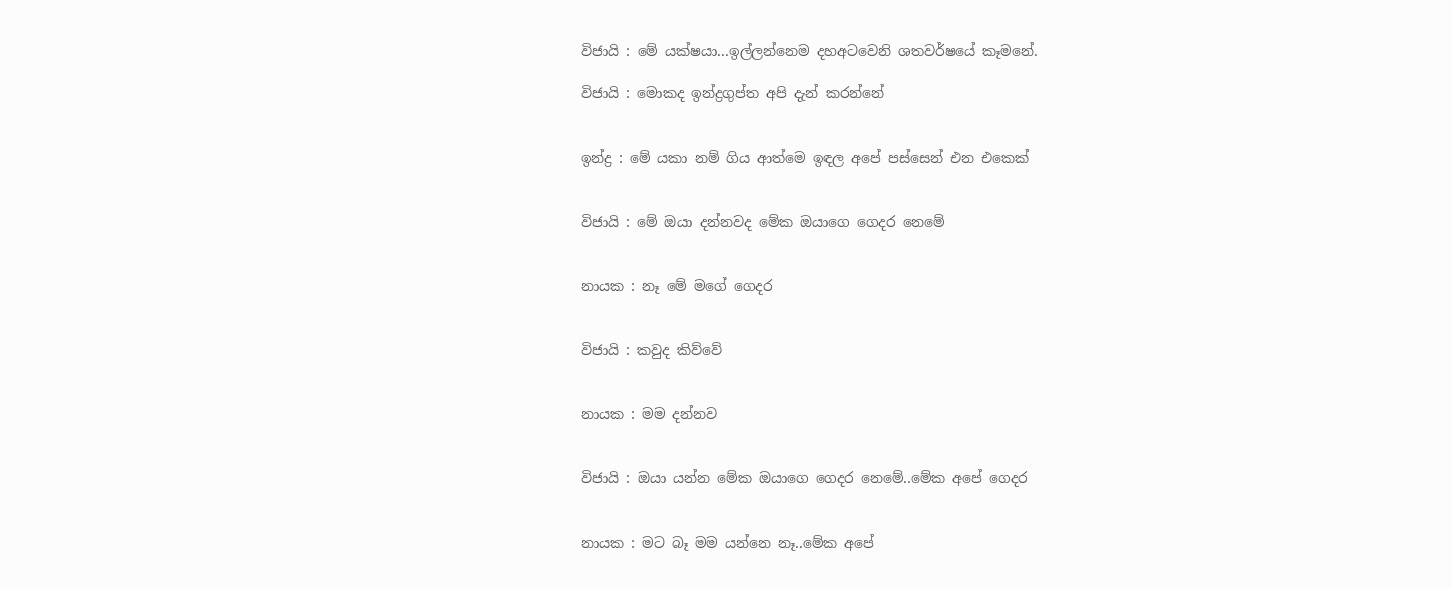විජායි : මේ යක්ෂයා...ඉල්ලන්නෙම දහඅටවෙනි ශතවර්ෂයේ කෑමනේ.

විජායි : මොකද ඉන්ද්‍රගුප්ත අපි දැන් කරන්නේ


ඉන්ද්‍ර : මේ යකා නම් ගිය ආත්මෙ ඉඳල අපේ පස්සෙන් එන එකෙක්


විජායි : මේ ඔයා දන්නවද මේක ඔයාගෙ ගෙදර නෙමේ


නායක : නෑ මේ මගේ ගෙදර


විජායි : කවුද කිව්වේ


නායක : මම දන්නව


විජායි : ඔයා යන්න මේක ඔයාගෙ ගෙදර නෙමේ..මේක අපේ ගෙදර


නායක : මට බෑ මම යන්නෙ නෑ..මේක අපේ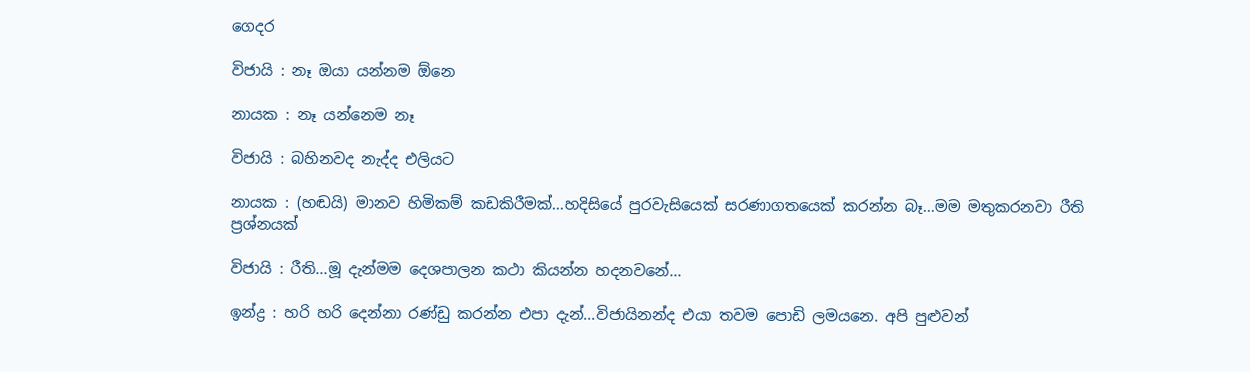ගෙදර

විජායි : නෑ ඔයා යන්නම ඕනෙ

නායක : නෑ යන්නෙම නෑ

විජායි : බහිනවද නැද්ද එලියට

නායක : (හඬයි) මානව හිමිකම් කඩකිරීමක්...හදිසියේ පුරවැසියෙක් සරණාගතයෙක් කරන්න බෑ...මම මතුකරනවා රීති ප්‍රශ්නයක්

විජායි : රීති...මූ දැන්මම දෙශපාලන කථා කියන්න හදනවනේ...

ඉන්ද්‍ර : හරි හරි දෙන්නා රණ්ඩු කරන්න එපා දැන්...විජායිනන්ද එයා තවම පොඩි ලමයනෙ. අපි පුළුවන්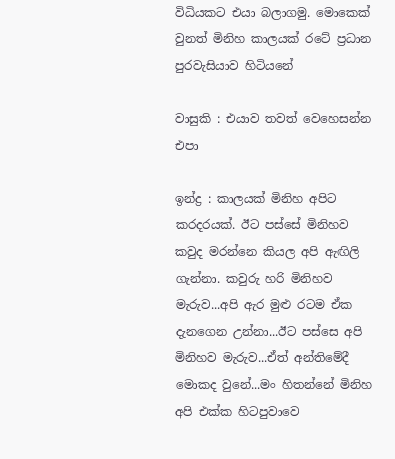විධියකට එයා බලාගමු. මොකෙක් වුනත් මිනිහ කාලයක් රටේ ප්‍රධාන පුරවැසියාව හිටියනේ

වාසුකි : එයාව තවත් වෙහෙසන්න එපා

ඉන්ද්‍ර : කාලයක් මිනිහ අපිට කරදරයක්. ඊට පස්සේ මිනිහව කවුද මරන්නෙ කියල අපි ඇඟිලි ගැන්නා. කවුරු හරි මිනිහව මැරුව...අපි ඇර මුළු රටම ඒක දැනගෙන උන්නා...ඊට පස්සෙ අපි මිනිහව මැරුව...ඒත් අන්තිමේදී මොකද වුනේ...මං හිතන්නේ මිනිහ අපි එක්ක හිටපුවාවෙ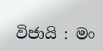විජායි : මං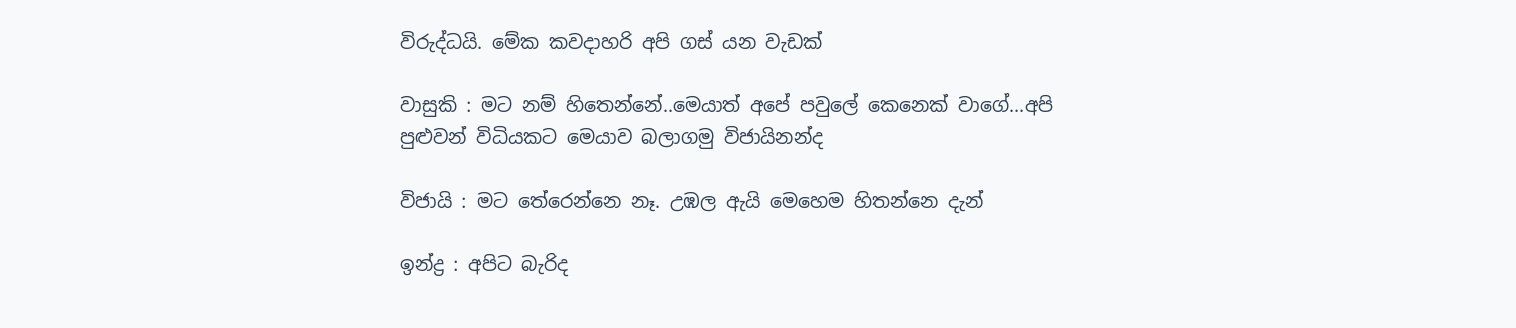විරුද්ධයි. මේක කවදාහරි අපි ගස් යන වැඩක්

වාසුකි : මට නම් හිතෙන්නේ..මෙයාත් අපේ පවුලේ කෙනෙක් වාගේ...අපි පුළුවන් විධියකට මෙයාව බලාගමු විජායිනන්ද

විජායි : මට තේරෙන්නෙ නෑ. උඹල ඇයි මෙහෙම හිතන්නෙ දැන්

ඉන්ද්‍ර : අපිට බැරිද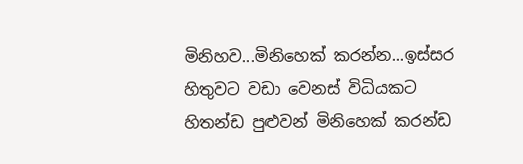මිනිහව...මිනිහෙක් කරන්න...ඉස්සර හිතුවට වඩා වෙනස් විධියකට හිතන්ඩ පුළුවන් මිනිහෙක් කරන්ඩ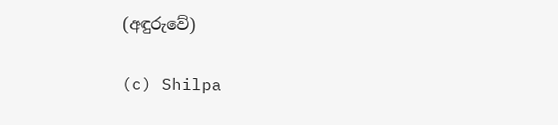(අඳුරුවේ)

(c) Shilpa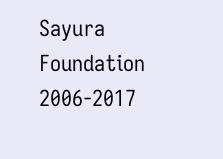Sayura Foundation 2006-2017